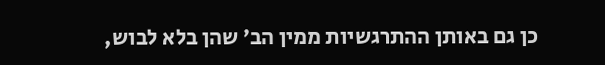כן גם באותן ההתרגשיות ממין הב׳ שהן בלא לבוש,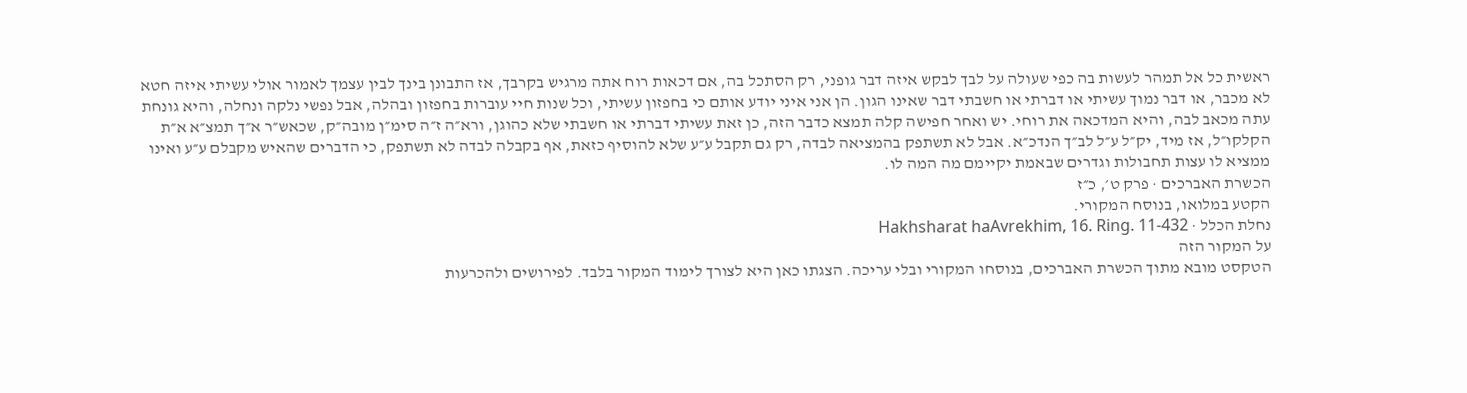ראשית כל אל תמהר לעשות בה כפי שעולה על לבך לבקש איזה דבר גופני, רק הסתכל בה, אם דכאות רוח אתה מרגיש בקרבך, אז התבונן בינך לבין עצמך לאמור אולי עשיתי איזה חטא לא מכבר, או דבר נמוך עשיתי או דברתי או חשבתי דבר שאינו הגון. הן אני איני יודע אותם כי בחפזון עשיתי, וכל שנות חיי עוברות בחפזון ובהלה, אבל נפשי נלקה ונחלה, והיא גונחת עתה מכאב לבה, והיא המדכאה את רוחי. יש ואחר חפישה קלה תמצא כדבר הזה, כן זאת עשיתי דברתי או חשבתי שלא כהוגן, ורא״ה ז״ה סימ״ן מובה״ק, שכאש״ר א״ך תמצ״א א״ת הקלקו״ל, אז מיד, יק״ל ע״ל לב״ך הנדכ״א. אבל לא תשתפק בהמציאה לבדה, רק גם תקבל ע״ע שלא להוסיף כזאת, אף בקבלה לבדה לא תשתפק, כי הדברים שהאיש מקבלם ע״ע ואינו ממציא לו עצות תחבולות וגדרים שבאמת יקיימם מה המה לו.
הכשרת האברכים · פרק ט׳, כ״ז
הקטע במלואו, בנוסח המקורי.
נחלת הכלל · Hakhsharat haAvrekhim, 16. Ring. 11-432
על המקור הזה
הטקסט מובא מתוך הכשרת האברכים, בנוסחו המקורי ובלי עריכה. הצגתו כאן היא לצורך לימוד המקור בלבד. לפירושים ולהכרעות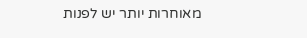מאוחרות יותר יש לפנות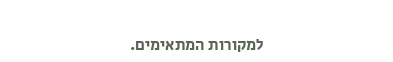למקורות המתאימים.